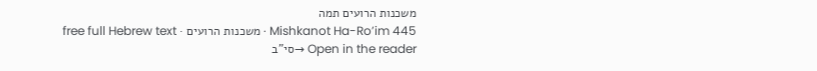משכנות הרועים תמה
Mishkanot Ha-Ro’im 445 · משכנות הרועים · free full Hebrew text
Open in the reader →סי"ב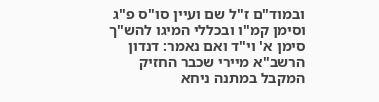ובמוד"ם ז"ל שם ועיין סו"ס פ"ג וסימן קמ"ו ובכללי המיגו להש"ך סימן א' וי"ד ואם נאמר: דנדון הרשב"א מיירי שכבר החזיק המקבל במתנה ניחא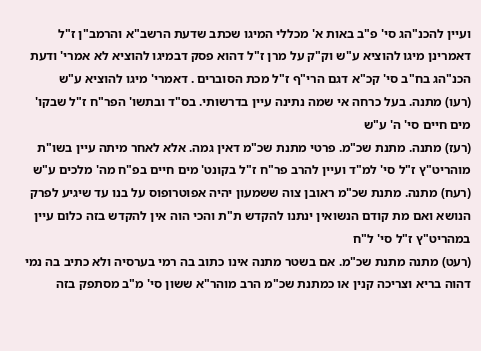ועיין להכנ"הג סי' פ"ב באות א' מכללי המיגו שכתב שדעת הרשב"א והרמב"ן ז"ל דאמרינן מיגו להוציא ע"ש וק"ק על מרן ז"ל דהוא פסק דבמיגו להוציא לא אמרי' ודעת הכנ"הג בח"ב סי' קכ"א דגם הרי"ף ז"ל מכת הסוברים . דאמרי' מיגו להוציא ע"ש
(רעו) מתנה. בעל כרחה אי שמה נתינה עיין בדרשותי. בס"ד ובתשו' הפר"ח ז"ל שבקו' מים חיים סי' ה' ע"ש
(רעז) מתנה. מתנת שכ"מ. פרטי מתנת שכ"מ דאין גמה. אלא לאחר מיתה עיין בשו"ת מוהריט"ץ ז"ל סי' למ"ד ועיין להרב פר"ח ז"ל בקונט' מים חיים בפ"ח מה' מלכים ע"ש
(רעח) מתנה. מתנת שכ"מ ראובן צוה ששמעון יהיה אפוטרופוס על בנו עד שיגיע לפרק הנושא ואם מת קודם הנשואין ינתנו להקדש ת"ת והכי הוה אין להקדש בזה כלום עיין במהריט"ץ ז"ל סי' ל"ח
(רעט) מתנה מתנת שכ"מ. אם בשטר מתנה אינו כתוב בה רמי בערסיה ולא כתיב בה נמי דהוה בריא וצריכה קנין או כמתנת שכ"מ הרב מוהר"א ששון סי' מ"ב מסתפק בזה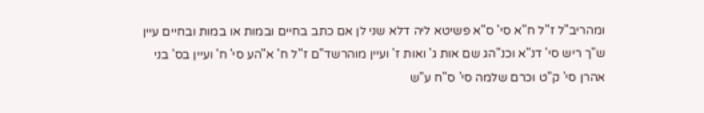ומהריב"ל ז"ל ח"א סי' ס"א פשיטא ליה דלא שני לן אם כתב בחיים ובמות או במות ובחיים עיין ש"ך ריש סי' דנ"א וכנ"הג שם אות ג' ואות ז' ועיין מוהרשד"ם ז"ל ח' א"הע סי' ח' ועיין בס' בני אהרן סי' ק"ט וכרם שלמה סי' ס"ח ע"ש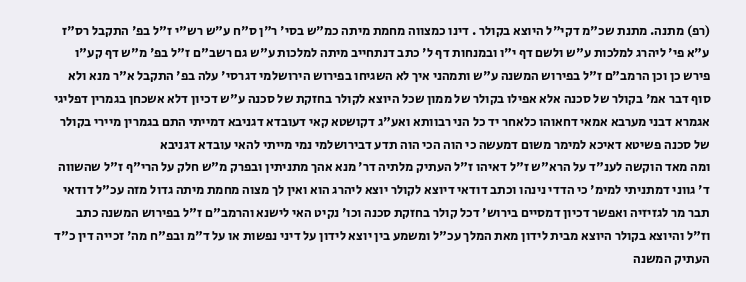(רפ) מתנה. מתנת שכ"מ דקי"ל היוצא בקולר . דינו כמצווה מחמת מיתה כמ"ש בסי' ר"ן ס"ח ע"ש רש"י ז"ל בפ' התקבל רס"ז ע"א פי' ליהרג למלכות ע"ש ולשם דף י"ו ובמנחות דף ל' כתב דנתחייב מיתה למלכות ע"ש גם רשב"ם ז"ל בפ' מ"ש דף קע"ו פירש כן וכן הרמב"ם ז"ל בפירוש המשנה ע"ש ותמהני איך לא השגיחו בפירוש הירושלמי דגרסי' עלה בפ' התקבל א"ר מנא ולא סוף דבר אמ' בקולר של סכנה אלא אפילו בקולר של ממון שכל היוצא לקולר בחזקת של סכנה ע"ש דכיון דלא אשכחן בגמרין דפליגי אגמרא דבני מערבא אמאי דחאוהו כלאחר יד כל הני רבוותא ואע"ג דקושטא קאי דעובדא דגניבא דמייתי התם בגמרין מיירי בקולר של סכנה פשיטא דאיכא למימר משום דמעשה כי הוה הכי הוה תדע דבירושלמי נמי מייתי להאי עובדא דגניבא
ומה מאד הוקשה לענ"ד על הרא"ש ז"ל דאיהו ז"ל העתיק מלתיה דר' מנא אהך מתניתין ובפרק מ"ש חלק על הרי"ף ז"ל שהשווה ד' גווני דמתניתי למימ' כי הדדי נינהו וכתב דודאי דיוצא לקולר יוצא ליהרג הוא ואין לך מצוה מחמת מיתה גדול מזה עכ"ל דודאי תבר מר לגזיזיה ואפשר דכיון דמסיים בירוש' דכל קולר בחזקת סכנה וכו' נקיט האי לישנא והרמב"ם ז"ל בפירוש המשנה כתב וז"ל והיוצא בקולר היוצא מבית לידון מאת המלך עכ"ל ומשמע בין יוצא לידון על דיני נפשות או על ד"מ ובפ"ח מה' זכייה דין כ"ד העתיק המשנה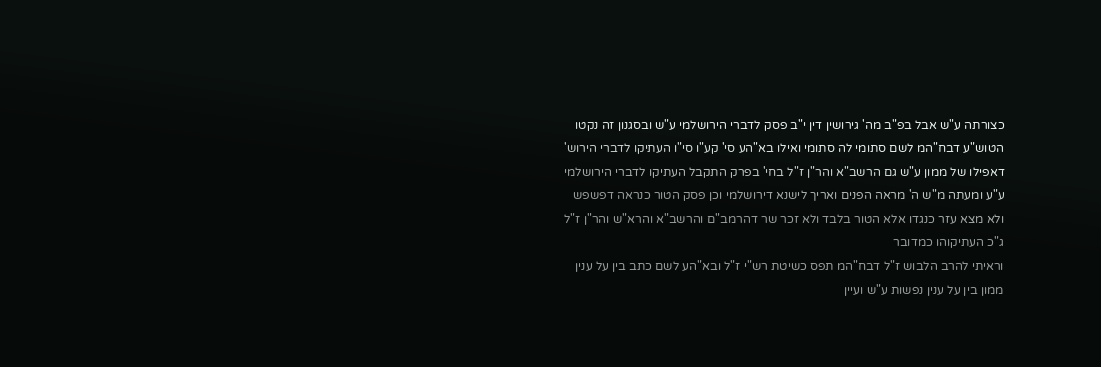כצורתה ע"ש אבל בפ"ב מה' גירושין דין י"ב פסק לדברי הירושלמי ע"ש ובסגנון זה נקטו הטוש"ע דבח"המ לשם סתומי לה סתומי ואילו בא"הע סי' קע"ו סי"ו העתיקו לדברי הירוש' דאפילו של ממון ע"ש גם הרשב"א והר"ן ז"ל בחי' בפרק התקבל העתיקו לדברי הירושלמי ע"ע ומעתה מ"ש ה' מראה הפנים ואריך לישנא דירושלמי וכן פסק הטור כנראה דפשפש ולא מצא עזר כנגדו אלא הטור בלבד ולא זכר שר דהרמב"ם והרשב"א והרא"ש והר"ן ז"ל ג"כ העתיקוהו כמדובר
וראיתי להרב הלבוש ז"ל דבח"המ תפס כשיטת רש"י ז"ל ובא"הע לשם כתב בין על ענין ממון בין על ענין נפשות ע"ש ועיין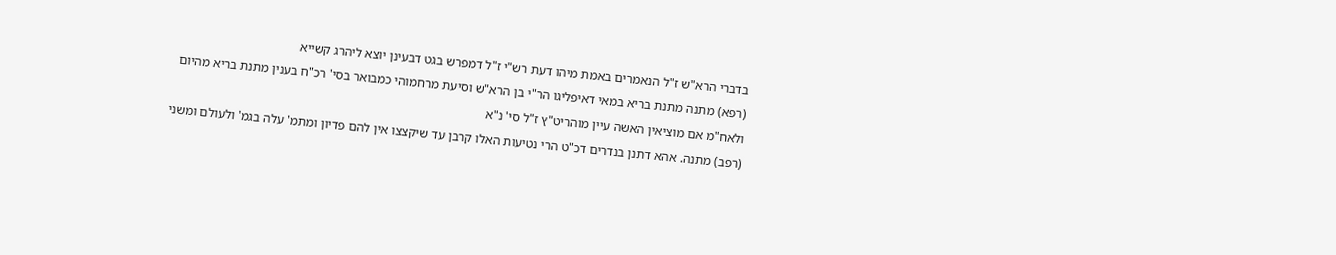בדברי הרא"ש ז"ל הנאמרים באמת מיהו דעת רש"י ז"ל דמפרש בגט דבעינן יוצא ליהרג קשייא
(רפא) מתנה מתנת בריא במאי דאיפליגו הר"י בן הרא"ש וסיעת מרחמוהי כמבואר בסי' רכ"ח בענין מתנת בריא מהיום ולאח"מ אם מוציאין האשה עיין מוהריט"ץ ז"ל סי' נ"א
(רפב) מתנה. אהא דתנן בנדרים דכ"ט הרי נטיעות האלו קרבן עד שיקצצו אין להם פדיון ומתמ' עלה בגמ' ולעולם ומשני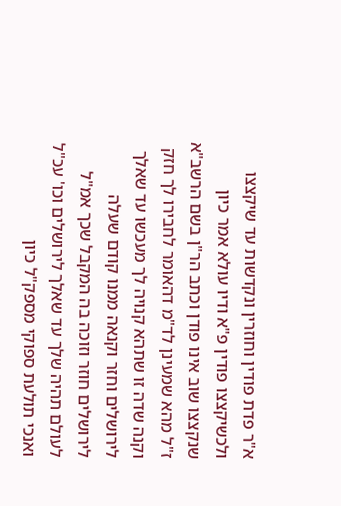א"ר פדת פודין וחוזרין ונקדשות עד שיקצצו ולכשיקצצו פודין פ"א ודיו עולא אמר כיון שנקצצו שוב אינו פודן וכתב הר"ן בשם הרשב"א ז"ל מהא שמעינן לד"מ דהאומר לחבירו לך חזק וקנה שדה זו שתהא קנויה לך מעכשו עד שאלך לירושלים וחזר וקנאה ממנו קודם שעלה לירושלים חוזר וזוכה בה המקבל שכך אמ"ל לעולם תהיה שלך עד שאלך לירושלים וכו' עכ"ל
ואנכי תולעת ספוקי מספק"ל כיון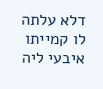דלא עלתה לו קמייתו איבעי ליה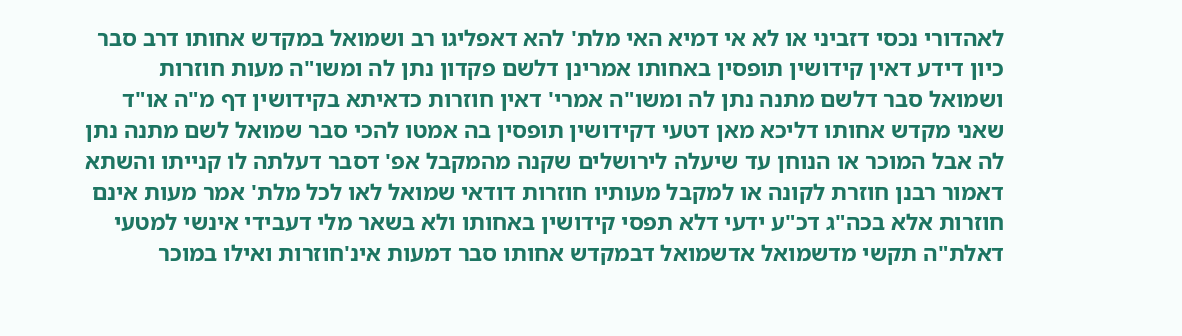לאהדורי נכסי דזביני או לא אי דמיא האי מלת' להא דאפליגו רב ושמואל במקדש אחותו דרב סבר כיון דידע דאין קידושין תופסין באחותו אמרינן דלשם פקדון נתן לה ומשו"ה מעות חוזרות ושמואל סבר דלשם מתנה נתן לה ומשו"ה אמרי' דאין חוזרות כדאיתא בקידושין דף מ"ה או"ד שאני מקדש אחותו דליכא מאן דטעי דקידושין תופסין בה אמטו להכי סבר שמואל לשם מתנה נתן לה אבל המוכר או הנוחן עד שיעלה לירושלים שקנה מהמקבל אפ' דסבר דעלתה לו קנייתו והשתא דאמור רבנן חוזרת לקונה או למקבל מעותיו חוזרות דודאי שמואל לאו לכל מלת' אמר מעות אינם חוזרות אלא בכה"ג דכ"ע ידעי דלא תפסי קידושין באחותו ולא בשאר מלי דעבידי אינשי למטעי דאלת"ה תקשי מדשמואל אדשמואל דבמקדש אחותו סבר דמעות אינ'חוזרות ואילו במוכר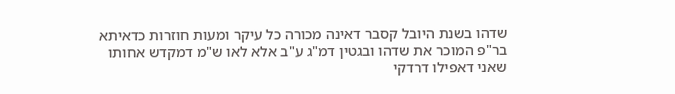שדהו בשנת היובל קסבר דאינה מכורה כל עיקר ומעות חוזרות כדאיתא בר"פ המוכר את שדהו ובגטין דמ"ג ע"ב אלא לאו ש"מ דמקדש אחותו שאני דאפילו דרדקי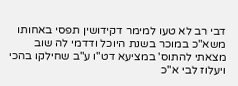דבי רב לא טעו למימר דקידושין תפסי באחותו משא"כ במוכר בשנת היוכל ודדמי לה שוב מצאתי להתוס' במציעא דט"ו ע"ב שחילקו בהכי ויעלוז לבי א"כ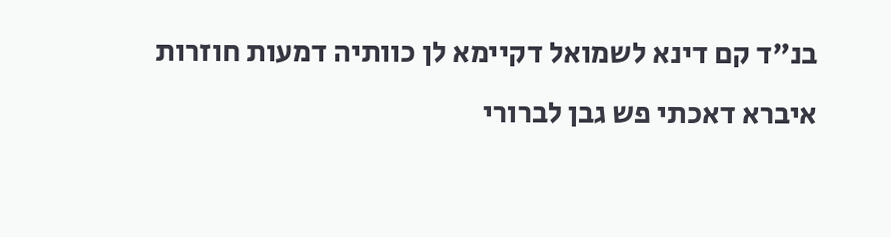בנ"ד קם דינא לשמואל דקיימא לן כוותיה דמעות חוזרות
איברא דאכתי פש גבן לברורי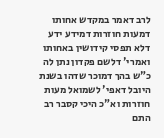לרב דאמר במקדש אחותו דמעות חוזרות דמידע ידע דלא תפסי קידושין באחותו ואמרי' דלשם פקדון נתן לה כ"ש בהך דמוכר שדהו בשנת היובל דאפי' לשמואל מעות חוזרות וא"כ היכי קסבר רב התם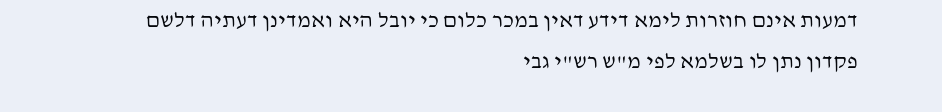דמעות אינם חוזרות לימא דידע דאין במכר כלום כי יובל היא ואמדינן דעתיה דלשם פקדון נתן לו בשלמא לפי מ"ש רש"י גבי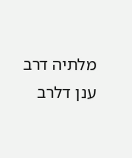מלתיה דרב ענן דלרב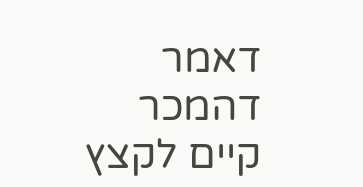דאמר דהמכר קיים לקצץ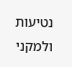נטיעות ולמקני